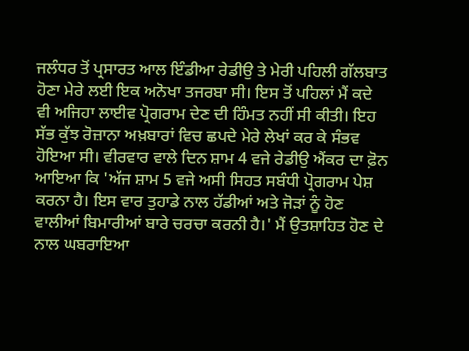ਜਲੰਧਰ ਤੋਂ ਪ੍ਰਸਾਰਤ ਆਲ ਇੰਡੀਆ ਰੇਡੀਉ ਤੇ ਮੇਰੀ ਪਹਿਲੀ ਗੱਲਬਾਤ ਹੋਣਾ ਮੇਰੇ ਲਈ ਇਕ ਅਨੋਖਾ ਤਜਰਬਾ ਸੀ। ਇਸ ਤੋਂ ਪਹਿਲਾਂ ਮੈਂ ਕਦੇ ਵੀ ਅਜਿਹਾ ਲਾਈਵ ਪ੍ਰੋਗਰਾਮ ਦੇਣ ਦੀ ਹਿੰਮਤ ਨਹੀਂ ਸੀ ਕੀਤੀ। ਇਹ ਸੱਭ ਕੁੱਝ ਰੋਜ਼ਾਨਾ ਅਖ਼ਬਾਰਾਂ ਵਿਚ ਛਪਦੇ ਮੇਰੇ ਲੇਖਾਂ ਕਰ ਕੇ ਸੰਭਵ ਹੋਇਆ ਸੀ। ਵੀਰਵਾਰ ਵਾਲੇ ਦਿਨ ਸ਼ਾਮ 4 ਵਜੇ ਰੇਡੀਉ ਐਂਕਰ ਦਾ ਫ਼ੋਨ ਆਇਆ ਕਿ 'ਅੱਜ ਸ਼ਾਮ 5 ਵਜੇ ਅਸੀ ਸਿਹਤ ਸਬੰਧੀ ਪ੍ਰੋਗਰਾਮ ਪੇਸ਼ ਕਰਨਾ ਹੈ। ਇਸ ਵਾਰ ਤੁਹਾਡੇ ਨਾਲ ਹੱਡੀਆਂ ਅਤੇ ਜੋੜਾਂ ਨੂੰ ਹੋਣ ਵਾਲੀਆਂ ਬਿਮਾਰੀਆਂ ਬਾਰੇ ਚਰਚਾ ਕਰਨੀ ਹੈ।' ਮੈਂ ਉਤਸ਼ਾਹਿਤ ਹੋਣ ਦੇ ਨਾਲ ਘਬਰਾਇਆ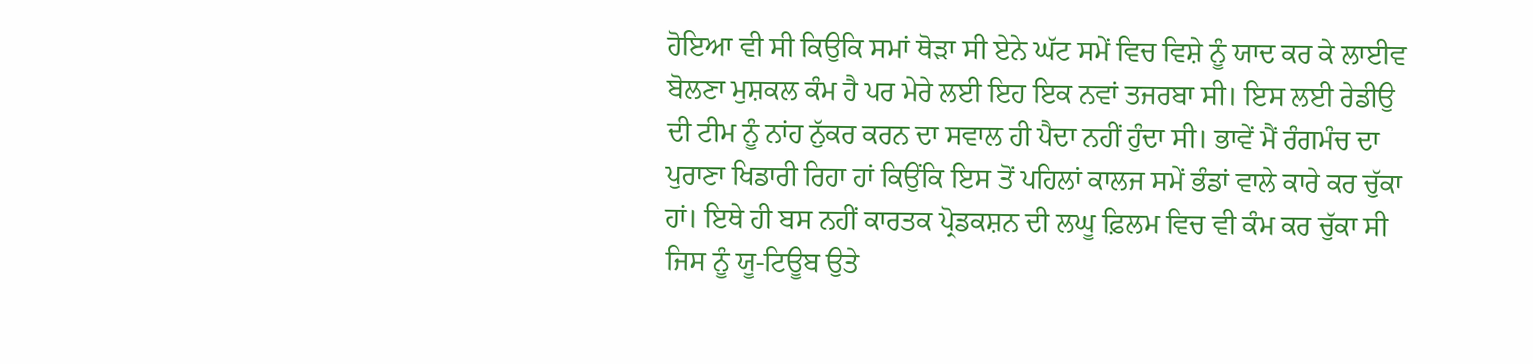ਹੋਇਆ ਵੀ ਸੀ ਕਿਉਕਿ ਸਮਾਂ ਥੋੜਾ ਸੀ ਏਨੇ ਘੱਟ ਸਮੇਂ ਵਿਚ ਵਿਸ਼ੇ ਨੂੰ ਯਾਦ ਕਰ ਕੇ ਲਾਈਵ ਬੋਲਣਾ ਮੁਸ਼ਕਲ ਕੰਮ ਹੈ ਪਰ ਮੇਰੇ ਲਈ ਇਹ ਇਕ ਨਵਾਂ ਤਜਰਬਾ ਸੀ। ਇਸ ਲਈ ਰੇਡੀਉ ਦੀ ਟੀਮ ਨੂੰ ਨਾਂਹ ਨੁੱਕਰ ਕਰਨ ਦਾ ਸਵਾਲ ਹੀ ਪੈਦਾ ਨਹੀਂ ਹੁੰਦਾ ਸੀ। ਭਾਵੇਂ ਮੈਂ ਰੰਗਮੰਚ ਦਾ ਪੁਰਾਣਾ ਖਿਡਾਰੀ ਰਿਹਾ ਹਾਂ ਕਿਉਂਕਿ ਇਸ ਤੋਂ ਪਹਿਲਾਂ ਕਾਲਜ ਸਮੇਂ ਭੰਡਾਂ ਵਾਲੇ ਕਾਰੇ ਕਰ ਚੁੱਕਾ ਹਾਂ। ਇਥੇ ਹੀ ਬਸ ਨਹੀਂ ਕਾਰਤਕ ਪ੍ਰੋਡਕਸ਼ਨ ਦੀ ਲਘੂ ਫ਼ਿਲਮ ਵਿਚ ਵੀ ਕੰਮ ਕਰ ਚੁੱਕਾ ਸੀ ਜਿਸ ਨੂੰ ਯੂ-ਟਿਊਬ ਉਤੇ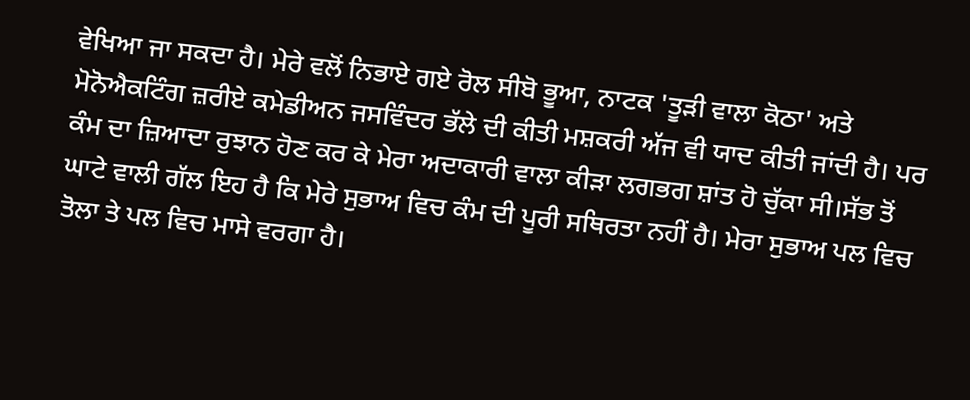ਵੇਖਿਆ ਜਾ ਸਕਦਾ ਹੈ। ਮੇਰੇ ਵਲੋਂ ਨਿਭਾਏ ਗਏ ਰੋਲ ਸੀਬੋ ਭੂਆ, ਨਾਟਕ 'ਤੂੜੀ ਵਾਲਾ ਕੋਠਾ' ਅਤੇ ਮੋਨੋਐਕਟਿੰਗ ਜ਼ਰੀਏ ਕਮੇਡੀਅਨ ਜਸਵਿੰਦਰ ਭੱਲੇ ਦੀ ਕੀਤੀ ਮਸ਼ਕਰੀ ਅੱਜ ਵੀ ਯਾਦ ਕੀਤੀ ਜਾਂਦੀ ਹੈ। ਪਰ ਕੰਮ ਦਾ ਜ਼ਿਆਦਾ ਰੁਝਾਨ ਹੋਣ ਕਰ ਕੇ ਮੇਰਾ ਅਦਾਕਾਰੀ ਵਾਲਾ ਕੀੜਾ ਲਗਭਗ ਸ਼ਾਂਤ ਹੋ ਚੁੱਕਾ ਸੀ।ਸੱਭ ਤੋਂ ਘਾਟੇ ਵਾਲੀ ਗੱਲ ਇਹ ਹੈ ਕਿ ਮੇਰੇ ਸੁਭਾਅ ਵਿਚ ਕੰਮ ਦੀ ਪੂਰੀ ਸਥਿਰਤਾ ਨਹੀਂ ਹੈ। ਮੇਰਾ ਸੁਭਾਅ ਪਲ ਵਿਚ ਤੋਲਾ ਤੇ ਪਲ ਵਿਚ ਮਾਸੇ ਵਰਗਾ ਹੈ।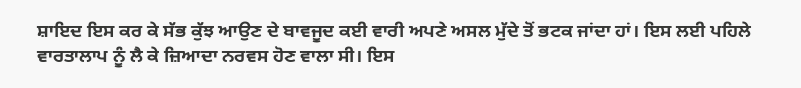ਸ਼ਾਇਦ ਇਸ ਕਰ ਕੇ ਸੱਭ ਕੁੱਝ ਆਉਣ ਦੇ ਬਾਵਜੂਦ ਕਈ ਵਾਰੀ ਅਪਣੇ ਅਸਲ ਮੁੱਦੇ ਤੋਂ ਭਟਕ ਜਾਂਦਾ ਹਾਂ। ਇਸ ਲਈ ਪਹਿਲੇ ਵਾਰਤਾਲਾਪ ਨੂੰ ਲੈ ਕੇ ਜ਼ਿਆਦਾ ਨਰਵਸ ਹੋਣ ਵਾਲਾ ਸੀ। ਇਸ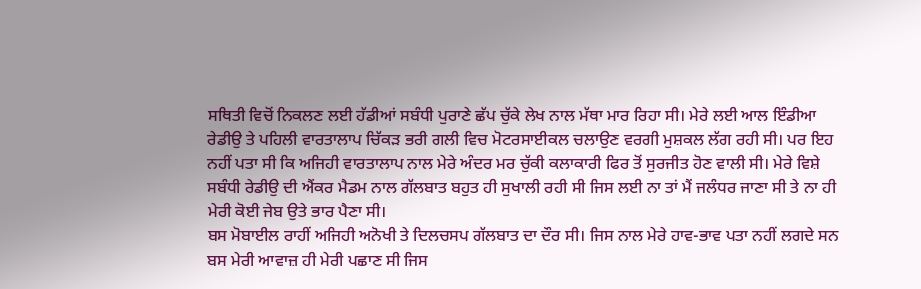ਸਥਿਤੀ ਵਿਚੋਂ ਨਿਕਲਣ ਲਈ ਹੱਡੀਆਂ ਸਬੰਧੀ ਪੁਰਾਣੇ ਛੱਪ ਚੁੱਕੇ ਲੇਖ ਨਾਲ ਮੱਥਾ ਮਾਰ ਰਿਹਾ ਸੀ। ਮੇਰੇ ਲਈ ਆਲ ਇੰਡੀਆ ਰੇਡੀਉ ਤੇ ਪਹਿਲੀ ਵਾਰਤਾਲਾਪ ਚਿੱਕੜ ਭਰੀ ਗਲੀ ਵਿਚ ਮੋਟਰਸਾਈਕਲ ਚਲਾਉਣ ਵਰਗੀ ਮੁਸ਼ਕਲ ਲੱਗ ਰਹੀ ਸੀ। ਪਰ ਇਹ ਨਹੀਂ ਪਤਾ ਸੀ ਕਿ ਅਜਿਹੀ ਵਾਰਤਾਲਾਪ ਨਾਲ ਮੇਰੇ ਅੰਦਰ ਮਰ ਚੁੱਕੀ ਕਲਾਕਾਰੀ ਫਿਰ ਤੋਂ ਸੁਰਜੀਤ ਹੋਣ ਵਾਲੀ ਸੀ। ਮੇਰੇ ਵਿਸ਼ੇ ਸਬੰਧੀ ਰੇਡੀਉ ਦੀ ਐਂਕਰ ਮੈਡਮ ਨਾਲ ਗੱਲਬਾਤ ਬਹੁਤ ਹੀ ਸੁਖਾਲੀ ਰਹੀ ਸੀ ਜਿਸ ਲਈ ਨਾ ਤਾਂ ਮੈਂ ਜਲੰਧਰ ਜਾਣਾ ਸੀ ਤੇ ਨਾ ਹੀ ਮੇਰੀ ਕੋਈ ਜੇਬ ਉਤੇ ਭਾਰ ਪੈਣਾ ਸੀ।
ਬਸ ਮੋਬਾਈਲ ਰਾਹੀਂ ਅਜਿਹੀ ਅਨੋਖੀ ਤੇ ਦਿਲਚਸਪ ਗੱਲਬਾਤ ਦਾ ਦੌਰ ਸੀ। ਜਿਸ ਨਾਲ ਮੇਰੇ ਹਾਵ-ਭਾਵ ਪਤਾ ਨਹੀਂ ਲਗਦੇ ਸਨ ਬਸ ਮੇਰੀ ਆਵਾਜ਼ ਹੀ ਮੇਰੀ ਪਛਾਣ ਸੀ ਜਿਸ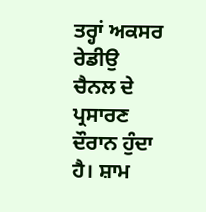ਤਰ੍ਹਾਂ ਅਕਸਰ ਰੇਡੀਉ ਚੈਨਲ ਦੇ ਪ੍ਰਸਾਰਣ ਦੌਰਾਨ ਹੁੰਦਾ ਹੈ। ਸ਼ਾਮ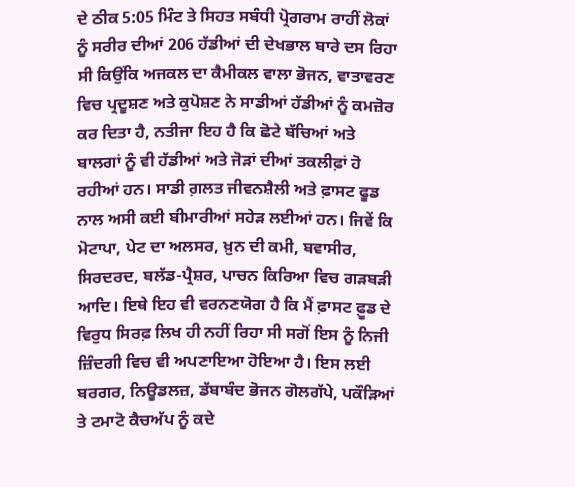ਦੇ ਠੀਕ 5:05 ਮਿੰਟ ਤੇ ਸਿਹਤ ਸਬੰਧੀ ਪ੍ਰੋਗਰਾਮ ਰਾਹੀਂ ਲੋਕਾਂ ਨੂੰ ਸਰੀਰ ਦੀਆਂ 206 ਹੱਡੀਆਂ ਦੀ ਦੇਖਭਾਲ ਬਾਰੇ ਦਸ ਰਿਹਾ ਸੀ ਕਿਉਂਕਿ ਅਜਕਲ ਦਾ ਕੈਮੀਕਲ ਵਾਲਾ ਭੋਜਨ, ਵਾਤਾਵਰਣ ਵਿਚ ਪ੍ਰਦੂਸ਼ਣ ਅਤੇ ਕੁਪੋਸ਼ਣ ਨੇ ਸਾਡੀਆਂ ਹੱਡੀਆਂ ਨੂੰ ਕਮਜ਼ੋਰ ਕਰ ਦਿਤਾ ਹੈ, ਨਤੀਜਾ ਇਹ ਹੈ ਕਿ ਛੋਟੇ ਬੱਚਿਆਂ ਅਤੇ ਬਾਲਗਾਂ ਨੂੰ ਵੀ ਹੱਡੀਆਂ ਅਤੇ ਜੋੜਾਂ ਦੀਆਂ ਤਕਲੀਫ਼ਾਂ ਹੋ ਰਹੀਆਂ ਹਨ। ਸਾਡੀ ਗ਼ਲਤ ਜੀਵਨਸ਼ੈਲੀ ਅਤੇ ਫ਼ਾਸਟ ਫੂਡ ਨਾਲ ਅਸੀ ਕਈ ਬੀਮਾਰੀਆਂ ਸਹੇੜ ਲਈਆਂ ਹਨ। ਜਿਵੇਂ ਕਿ ਮੋਟਾਪਾ, ਪੇਟ ਦਾ ਅਲਸਰ, ਖ਼ੁਨ ਦੀ ਕਮੀ, ਬਵਾਸੀਰ, ਸਿਰਦਰਦ, ਬਲੱਡ-ਪ੍ਰੈਸ਼ਰ, ਪਾਚਨ ਕਿਰਿਆ ਵਿਚ ਗੜਬੜੀ ਆਦਿ। ਇਥੇ ਇਹ ਵੀ ਵਰਨਣਯੋਗ ਹੈ ਕਿ ਮੈਂ ਫ਼ਾਸਟ ਫ਼ੂਡ ਦੇ ਵਿਰੁਧ ਸਿਰਫ਼ ਲਿਖ ਹੀ ਨਹੀਂ ਰਿਹਾ ਸੀ ਸਗੋਂ ਇਸ ਨੂੰ ਨਿਜੀ ਜ਼ਿੰਦਗੀ ਵਿਚ ਵੀ ਅਪਣਾਇਆ ਹੋਇਆ ਹੈ। ਇਸ ਲਈ ਬਰਗਰ, ਨਿਊਡਲਜ਼, ਡੱਬਾਬੰਦ ਭੋਜਨ ਗੋਲਗੱਪੇ, ਪਕੌੜਿਆਂ ਤੇ ਟਮਾਟੋ ਕੈਚਅੱਪ ਨੂੰ ਕਦੇ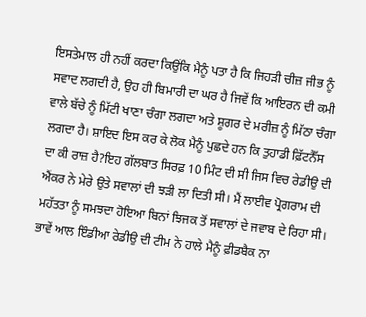ਇਸਤੇਮਾਲ ਹੀ ਨਹੀਂ ਕਰਦਾ ਕਿਉਂਕਿ ਮੈਨੂੰ ਪਤਾ ਹੈ ਕਿ ਜਿਹੜੀ ਚੀਜ਼ ਜੀਭ ਨੂੰ ਸਵਾਦ ਲਗਦੀ ਹੈ, ਉਹ ਹੀ ਬਿਮਾਰੀ ਦਾ ਘਰ ਹੈ ਜਿਵੇਂ ਕਿ ਆਇਰਨ ਦੀ ਕਮੀ ਵਾਲੇ ਬੱਚੇ ਨੂੰ ਮਿੱਟੀ ਖਾਣਾ ਚੰਗਾ ਲਗਦਾ ਅਤੇ ਸ਼ੂਗਰ ਦੇ ਮਰੀਜ਼ ਨੂੰ ਮਿੱਠਾ ਚੰਗਾ ਲਗਦਾ ਹੈ। ਸ਼ਾਇਦ ਇਸ ਕਰ ਕੇ ਲੋਕ ਮੈਨੂੰ ਪੁਛਦੇ ਹਨ ਕਿ ਤੁਹਾਡੀ ਫ਼ਿੱਟਨੈੱਸ ਦਾ ਕੀ ਰਾਜ਼ ਹੈ?ਇਹ ਗੱਲਬਾਤ ਸਿਰਫ਼ 10 ਮਿੰਟ ਦੀ ਸੀ ਜਿਸ ਵਿਚ ਰੇਡੀਉ ਦੀ ਐਂਕਰ ਨੇ ਮੇਰੇ ਉਤੇ ਸਵਾਲਾਂ ਦੀ ਝੜੀ ਲਾ ਦਿਤੀ ਸੀ। ਮੈਂ ਲਾਈਵ ਪ੍ਰੋਗਰਾਮ ਦੀ ਮਹੱਤਤਾ ਨੂੰ ਸਮਝਦਾ ਹੋਇਆ ਬਿਨਾਂ ਝਿਜਕ ਤੋਂ ਸਵਾਲਾਂ ਦੇ ਜਵਾਬ ਦੇ ਰਿਹਾ ਸੀ। ਭਾਵੇਂ ਆਲ ਇੰਡੀਆ ਰੇਡੀਉ ਦੀ ਟੀਮ ਨੇ ਹਾਲੇ ਮੈਨੂੰ ਫ਼ੀਡਬੈਕ ਨਾ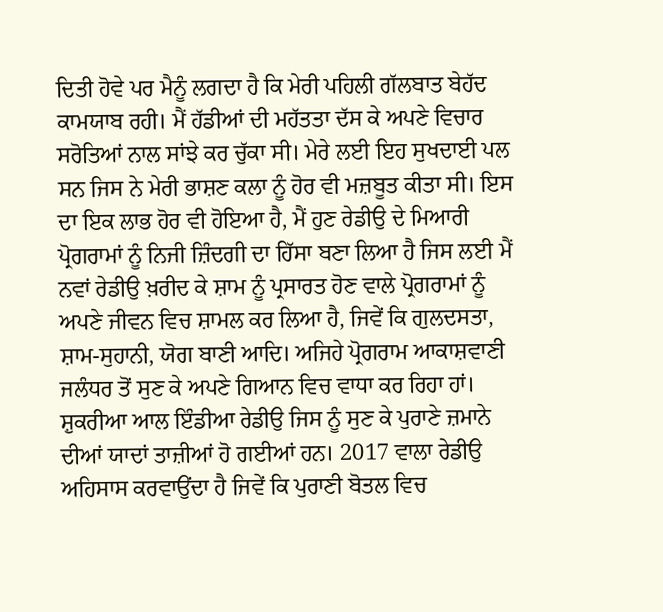ਦਿਤੀ ਹੋਵੇ ਪਰ ਮੈਨੂੰ ਲਗਦਾ ਹੈ ਕਿ ਮੇਰੀ ਪਹਿਲੀ ਗੱਲਬਾਤ ਬੇਹੱਦ ਕਾਮਯਾਬ ਰਹੀ। ਮੈਂ ਹੱਡੀਆਂ ਦੀ ਮਹੱਤਤਾ ਦੱਸ ਕੇ ਅਪਣੇ ਵਿਚਾਰ ਸਰੋਤਿਆਂ ਨਾਲ ਸਾਂਝੇ ਕਰ ਚੁੱਕਾ ਸੀ। ਮੇਰੇ ਲਈ ਇਹ ਸੁਖਦਾਈ ਪਲ ਸਨ ਜਿਸ ਨੇ ਮੇਰੀ ਭਾਸ਼ਣ ਕਲਾ ਨੂੰ ਹੋਰ ਵੀ ਮਜ਼ਬੂਤ ਕੀਤਾ ਸੀ। ਇਸ ਦਾ ਇਕ ਲਾਭ ਹੋਰ ਵੀ ਹੋਇਆ ਹੈ, ਮੈਂ ਹੁਣ ਰੇਡੀਉ ਦੇ ਮਿਆਰੀ ਪ੍ਰੋਗਰਾਮਾਂ ਨੂੰ ਨਿਜੀ ਜ਼ਿੰਦਗੀ ਦਾ ਹਿੱਸਾ ਬਣਾ ਲਿਆ ਹੈ ਜਿਸ ਲਈ ਮੈਂ ਨਵਾਂ ਰੇਡੀਉ ਖ਼ਰੀਦ ਕੇ ਸ਼ਾਮ ਨੂੰ ਪ੍ਰਸਾਰਤ ਹੋਣ ਵਾਲੇ ਪ੍ਰੋਗਰਾਮਾਂ ਨੂੰ ਅਪਣੇ ਜੀਵਨ ਵਿਚ ਸ਼ਾਮਲ ਕਰ ਲਿਆ ਹੈ, ਜਿਵੇਂ ਕਿ ਗੁਲਦਸਤਾ, ਸ਼ਾਮ-ਸੁਹਾਨੀ, ਯੋਗ ਬਾਣੀ ਆਦਿ। ਅਜਿਹੇ ਪ੍ਰੋਗਰਾਮ ਆਕਾਸ਼ਵਾਣੀ ਜਲੰਧਰ ਤੋਂ ਸੁਣ ਕੇ ਅਪਣੇ ਗਿਆਨ ਵਿਚ ਵਾਧਾ ਕਰ ਰਿਹਾ ਹਾਂ। ਸ਼ੁਕਰੀਆ ਆਲ ਇੰਡੀਆ ਰੇਡੀਉ ਜਿਸ ਨੂੰ ਸੁਣ ਕੇ ਪੁਰਾਣੇ ਜ਼ਮਾਨੇ ਦੀਆਂ ਯਾਦਾਂ ਤਾਜ਼ੀਆਂ ਹੋ ਗਈਆਂ ਹਨ। 2017 ਵਾਲਾ ਰੇਡੀਉ ਅਹਿਸਾਸ ਕਰਵਾਉਂਦਾ ਹੈ ਜਿਵੇਂ ਕਿ ਪੁਰਾਣੀ ਬੋਤਲ ਵਿਚ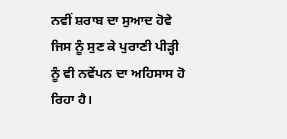ਨਵੀਂ ਸ਼ਰਾਬ ਦਾ ਸੁਆਦ ਹੋਵੇ ਜਿਸ ਨੂੰ ਸੁਣ ਕੇ ਪੁਰਾਣੀ ਪੀੜ੍ਹੀ ਨੂੰ ਵੀ ਨਵੇਂਪਨ ਦਾ ਅਹਿਸਾਸ ਹੋ ਰਿਹਾ ਹੈ।